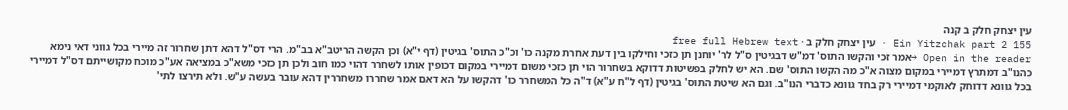עין יצחק חלק ב קנה
Ein Yitzchak part 2 155 · עין יצחק חלק ב · free full Hebrew text
Open in the reader →אמר זכי והקשו התוס' דמ"ש דבגיטין ס"ל לר' יוחנן תן כזכי וחילקו בין דעת אחרת מקנה כו' וכ"כ התוס' בגיטין (דף י"א) וכן הקשה הריטב"א בב"מ. הרי דס"ל דהא דתן שחרור זה מיירי בכל גווני דאי נימא כהנו"ב דמתרץ דמיירי במקום מצוה א"כ מה הקשו התוס' שם. הא יש לחלק בפשיטות דדוקא בשחרור הוי תן כזכי משום דמיירי במקום דכופין אותו לשחרר דהוי כמו חוב ולכן תן כזכי משא"כ במציאה אע"כ מוכח מקושייתם דס"ל דמיירי בכל גוונא דדוחק לאוקמי דמיירי רק בחד גוונא כדברי הנו"ב. וגם הא שיטת התוס' בגיטין (דף ל"ח ע"א) ד"ה כל המשחרר כו' דהקשו על הא דאם אמר שחררו משחררין דהא עובר בעשה ע"ש. ולא תירצו לתי'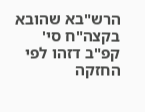הרש"בא שהובא בקצה"ח סי' קפ"ב דזהו לפי החזקה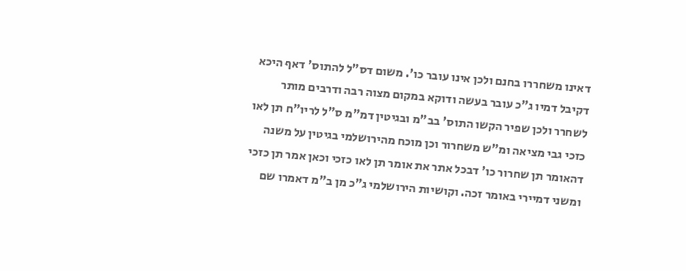דאינו משחררו בחנם ולכן אינו עובר כו'. משום דס"ל להתוס' דאף היכא דקיבל דמיו ג"כ עובר בעשה ודוקא במקום מצוה רבה ודרבים מותר לשחרר ולכן שפיר הקשו התוס' בב"מ ובגיטין דמ"מ ס"ל לריו"ח תן לאו כזכי גבי מציאה ומ"ש משחרור וכן מוכח מהירושלמי בגיטין על משנה דהאומר תן שחרור כו' דבכל אתר את אומר תן לאו כזכי וכאן אמר תן כזכי ומשני דמיירי באומר זכה. וקושיות הירושלמי ג"כ מן ב"מ דאמרו שם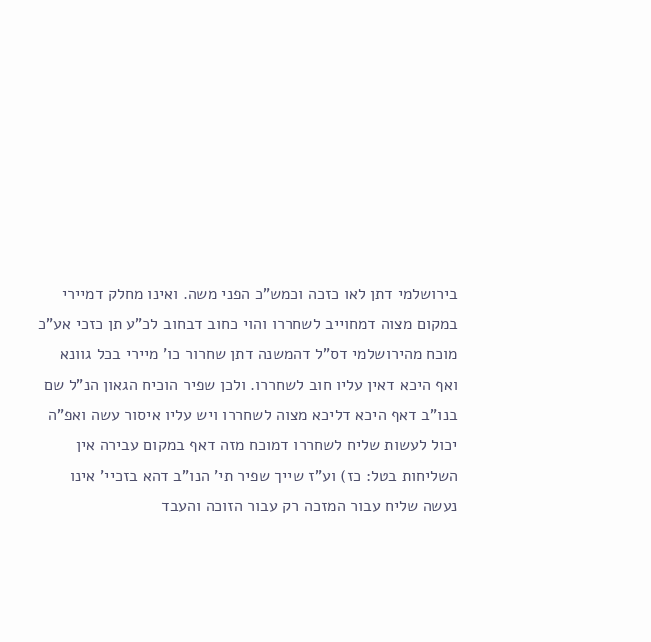בירושלמי דתן לאו כזכה וכמש"כ הפני משה. ואינו מחלק דמיירי במקום מצוה דמחוייב לשחררו והוי כחוב דבחוב לכ"ע תן כזכי אע"כ מוכח מהירושלמי דס"ל דהמשנה דתן שחרור כו' מיירי בכל גוונא ואף היכא דאין עליו חוב לשחררו. ולכן שפיר הוכיח הגאון הנ"ל שם בנו"ב דאף היכא דליכא מצוה לשחררו ויש עליו איסור עשה ואפ"ה יכול לעשות שליח לשחררו דמוכח מזה דאף במקום עבירה אין השליחות בטל: כז) וע"ז שייך שפיר תי' הנו"ב דהא בזכיי' אינו נעשה שליח עבור המזכה רק עבור הזוכה והעבד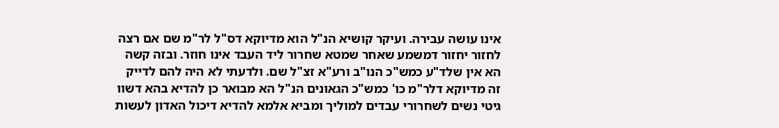אינו עושה עבירה. ועיקר קושיא הנ"ל הוא מדיוקא דס"ל לר"מ שם אם רצה לחזור יחזור דמשמע שאחר שמטא שחרור ליד העבד אינו חוזר. ובזה קשה הא אין שלד"ע כמש"כ הנו"ב ורע"א זצ"ל שם. ולדעתי לא היה להם לדייק זה מדיוקא דלר"מ כו' כמש"כ הגאונים הנ"ל הא מבואר כן להדיא בהא דשוו גיטי נשים לשחרורי עבדים למוליך ומביא אלמא להדיא דיכול האדון לעשות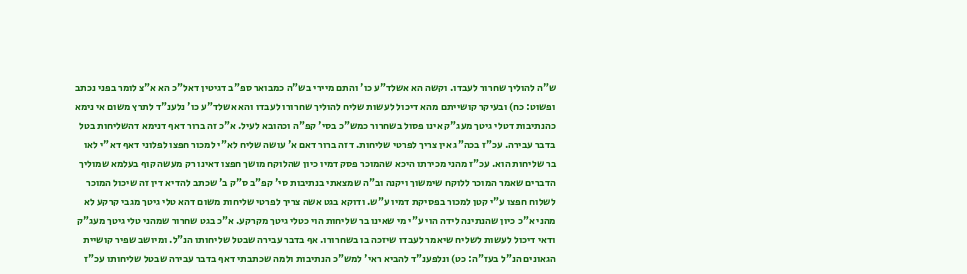ש"ה להוליך שחרור לעבדו. וקשה הא אשלד"ע כו' והתם מיירי בש"ה כמבואר ספ"ב דגיטין דאל"כ הא א"צ לומר בפני נכתב ופשוט: כח) ובעיקר קושייתם מהא דיכול לעשות שליח להוליך שחרורו לעבדו והא אשלד"ע כו' נלענ"ד לתרץ משום אי נימא כהנתיבות דטלי גיטך מעג"ק אינו פסול בשחרור כמש"כ בסי' קפ"ה וכהובא לעיל. א"כ זה ברור דאף דנימא דהשליחות בטל בדבר עבירה. עכ"ז בכה"ג אין צריך לפרטי שליחות. דזה ברור דאם א' עושה שליח לא"י למכור חפצו לפלוני דאף דא"י לאו בר שליחות הוא. עכ"ז מהני מכירתו היכא שהמוכר פסק דמיו כיון שהלוקח מושך חפצו דאינו רק מעשה קוף בעלמא שמוליך הדברים שאמר המוכר ללוקח שימשוך ויקנה וב"ה שמצאתי בנתיבות סי' קפ"ב ס"ק ב' שכתב להדיא דין זה שיכול המוכר לשלוח חפצו ע"י קטן למכור בפסיקת דמיו ע"ש. ודוקא בגט אשה צריך לפרטי שליחות משום דהא טלי גיטך מגבי קרקע לא מהני א"כ כיון שהנתינה לידה הוי ע"י מי שאינו בר שליחות הוי כטלי גיטך מקרקע. א"כ בגט שחרור שמהני טלי גיטך מעג"ק ודאי דיכול לעשות לשליח שיאמר לעבדו שיזכה בו בשחרורו. אף בדבר עבירה שבטל שליחותו הנ"ל. ומיושב שפיר קושיית הגאונים הנ"ל בעז"ה: כט) ונלפענ"ד להביא ראי' למש"כ הנתיבות ולמה שכתבתי דאף בדבר עבירה שבטל שליחותו עכ"ז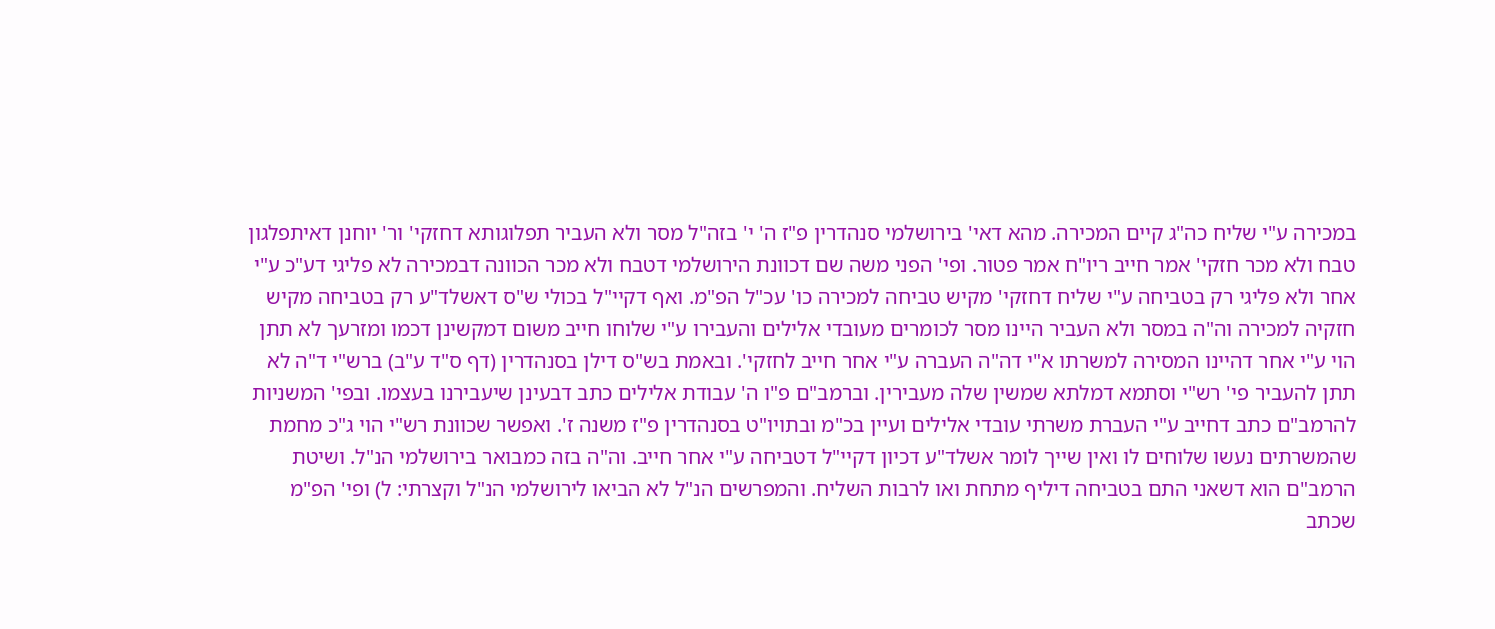במכירה ע"י שליח כה"ג קיים המכירה. מהא דאי' בירושלמי סנהדרין פ"ז ה' י' בזה"ל מסר ולא העביר תפלוגותא דחזקי' ור' יוחנן דאיתפלגון טבח ולא מכר חזקי' אמר חייב ריו"ח אמר פטור. ופי' הפני משה שם דכוונת הירושלמי דטבח ולא מכר הכוונה דבמכירה לא פליגי דע"כ ע"י אחר ולא פליגי רק בטביחה ע"י שליח דחזקי' מקיש טביחה למכירה כו' עכ"ל הפ"מ. ואף דקיי"ל בכולי ש"ס דאשלד"ע רק בטביחה מקיש חזקיה למכירה וה"ה במסר ולא העביר היינו מסר לכומרים מעובדי אלילים והעבירו ע"י שלוחו חייב משום דמקשינן דכמו ומזרעך לא תתן הוי ע"י אחר דהיינו המסירה למשרתו א"י דה"ה העברה ע"י אחר חייב לחזקי'. ובאמת בש"ס דילן בסנהדרין (דף ס"ד ע"ב) ברש"י ד"ה לא תתן להעביר פי' רש"י וסתמא דמלתא שמשין שלה מעבירין. וברמב"ם פ"ו ה' עבודת אלילים כתב דבעינן שיעבירנו בעצמו. ובפי' המשניות להרמב"ם כתב דחייב ע"י העברת משרתי עובדי אלילים ועיין בכ"מ ובתויו"ט בסנהדרין פ"ז משנה ז'. ואפשר שכוונת רש"י הוי ג"כ מחמת שהמשרתים נעשו שלוחים לו ואין שייך לומר אשלד"ע דכיון דקיי"ל דטביחה ע"י אחר חייב. וה"ה בזה כמבואר בירושלמי הנ"ל. ושיטת הרמב"ם הוא דשאני התם בטביחה דיליף מתחת ואו לרבות השליח. והמפרשים הנ"ל לא הביאו לירושלמי הנ"ל וקצרתי: ל) ופי' הפ"מ שכתב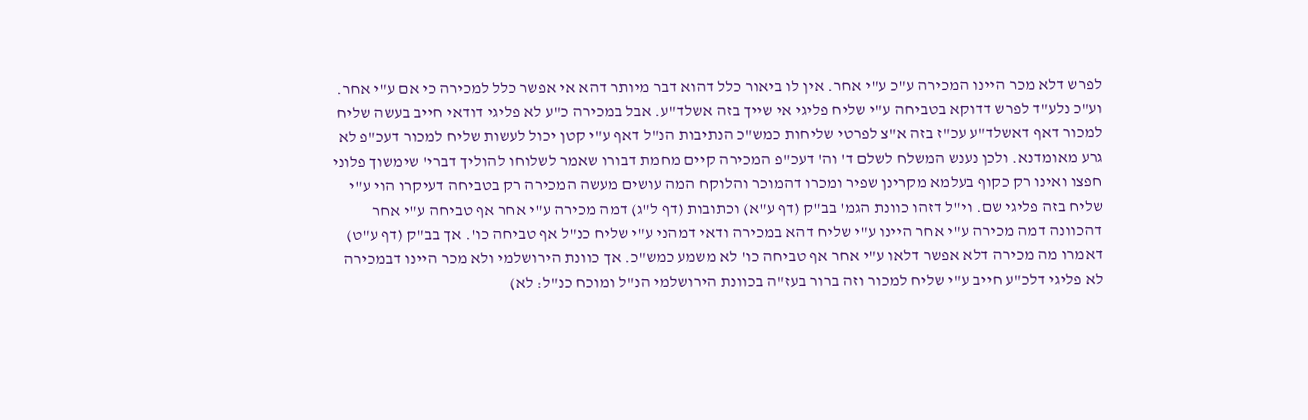לפרש דלא מכר היינו המכירה ע"כ ע"י אחר. אין לו ביאור כלל דהוא דבר מיותר דהא אי אפשר כלל למכירה כי אם ע"י אחר. וע"כ נלע"ד לפרש דדוקא בטביחה ע"י שליח פליגי אי שייך בזה אשלד"ע. אבל במכירה כ"ע לא פליגי דודאי חייב בעשה שליח למכור דאף דאשלד"ע עכ"ז בזה א"צ לפרטי שליחות כמש"כ הנתיבות הנ"ל דאף ע"י קטן יכול לעשות שליח למכור דעכ"פ לא גרע מאומדנא. ולכן נענש המשלח לשלם ד' וה' דעכ"פ המכירה קיים מחמת דבורו שאמר לשלוחו להוליך דברי' שימשוך פלוני חפצו ואינו רק כקוף בעלמא מקרינן שפיר ומכרו דהמוכר והלוקח המה עושים מעשה המכירה רק בטביחה דעיקרו הוי ע"י שליח בזה פליגי שם. וי"ל דזהו כוונת הגמ' בב"ק (דף ע"א) וכתובות (דף ל"ג) דמה מכירה ע"י אחר אף טביחה ע"י אחר דהכוונה דמה מכירה ע"י אחר היינו ע"י שליח דהא במכירה ודאי דמהני ע"י שליח כנ"ל אף טביחה כו'. אך בב"ק (דף ע"ט) דאמרו מה מכירה דלא אפשר דלאו ע"י אחר אף טביחה כו' לא משמע כמש"כ. אך כוונת הירושלמי ולא מכר היינו דבמכירה לא פליגי דלכ"ע חייב ע"י שליח למכור וזה ברור בעז"ה בכוונת הירושלמי הנ"ל ומוכח כנ"ל: לא)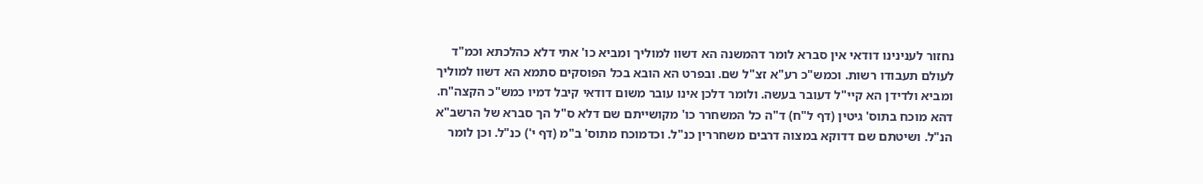נחזור לענינינו דודאי אין סברא לומר דהמשנה הא דשוו למוליך ומביא כו' אתי דלא כהלכתא וכמ"ד לעולם תעבודו רשות. וכמש"כ רע"א זצ"ל שם. ובפרט הא הובא בכל הפוסקים סתמא הא דשוו למוליך ומביא ולדידן הא קיי"ל דעובר בעשה. ולומר דלכן אינו עובר משום דודאי קיבל דמיו כמש"כ הקצה"ח. דהא מוכח בתוס' גיטין (דף ל"ח) ד"ה כל המשחרר כו' מקושייתם שם דלא ס"ל הך סברא של הרשב"א הנ"ל. ושיטתם שם דדוקא במצוה דרבים משחררין כנ"ל. וכדמוכח מתוס' ב"מ (דף י') כנ"ל. וכן לומר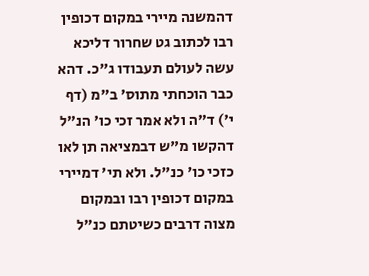דהמשנה מיירי במקום דכופין רבו לכתוב גט שחרור דליכא עשה לעולם תעבודו ג"כ. דהא כבר הוכחתי מתוס' ב"מ (דף י') ד"ה ולא אמר זכי כו' הנ"ל דהקשו מ"ש דבמציאה תן לאו כזכי כו' כנ"ל. ולא תי' דמיירי במקום דכופין רבו ובמקום מצוה דרבים כשיטתם כנ"ל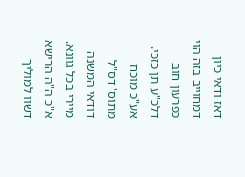דאז ודאי כיון דמחוייב בזה הוי כפרעון חוב דלכ"ע תן כזכי. אע"כ מוכח מתוס' דס"ל דודאי המשנה מיירי בכל גוונא. א"כ ה"ה הרישא דשוו למוליך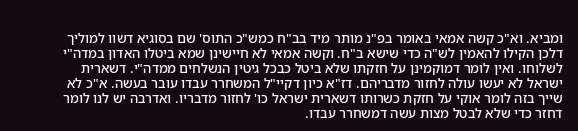ומביא. וא"כ קשה אמאי באומר בפ"נ מותר מיד בב"ח כמש"כ התוס' שם בסוגיא דשוו למוליך דלכן הקילו להאמין לש"ה כדי שישא ב"ח. וקשה אמאי לא חיישינן שמא ביטלו האדון במדה"י לשלוחו. ואין לומר דמוקמינן על חזקתו שלא ביטל כבכל גיטין הנשלחים ממדה"י. דשארית ישראל לא יעשו עולה לחזור מדבריהם. דז"א כיון דקיי"ל המשחרר עבדו עובר בעשה. א"כ לא שייך בזה לומר אוקי על חזקת כשרותו דשארית ישראל כו' לחזור מדבריו. ואדרבה יש לנו לומר דחזר כדי שלא לבטל מצות עשה דמשחרר עבדו.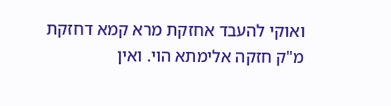ואוקי להעבד אחזקת מרא קמא דחזקת מ"ק חזקה אלימתא הוי. ואין